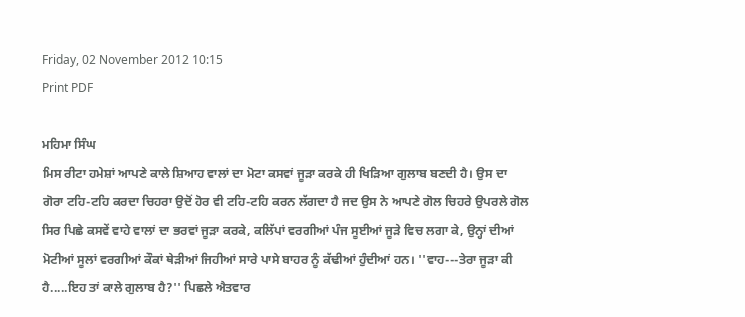Friday, 02 November 2012 10:15
Print PDF

ਮਹਿਮਾ ਸਿੰਘ
ਮਿਸ ਰੀਟਾ ਹਮੇਸ਼ਾਂ ਆਪਣੇ ਕਾਲੇ ਸ਼ਿਆਹ ਵਾਲਾਂ ਦਾ ਮੋਟਾ ਕਸਵਾਂ ਜੂੜਾ ਕਰਕੇ ਹੀ ਖਿੜਿਆ ਗੁਲਾਬ ਬਣਦੀ ਹੈ। ਉਸ ਦਾ ਗੋਰਾ ਟਹਿ-ਟਹਿ ਕਰਦਾ ਚਿਹਰਾ ਉਦੋਂ ਹੋਰ ਵੀ ਟਹਿ-ਟਹਿ ਕਰਨ ਲੱਗਦਾ ਹੈ ਜਦ ਉਸ ਨੇ ਆਪਣੇ ਗੋਲ ਚਿਹਰੇ ਉਪਰਲੇ ਗੋਲ ਸਿਰ ਪਿਛੇ ਕਸਵੇਂ ਵਾਹੇ ਵਾਲਾਂ ਦਾ ਭਰਵਾਂ ਜੂੜਾ ਕਰਕੇ, ਕਲਿੱਪਾਂ ਵਰਗੀਆਂ ਪੰਜ ਸੂਈਆਂ ਜੂੜੇ ਵਿਚ ਲਗਾ ਕੇ, ਉਨ੍ਹਾਂ ਦੀਆਂ ਮੋਟੀਆਂ ਸੂਲਾਂ ਵਰਗੀਆਂ ਕੌਕਾਂ ਥੇੜੀਆਂ ਜਿਹੀਆਂ ਸਾਰੇ ਪਾਸੇ ਬਾਹਰ ਨੂੰ ਕੱਢੀਆਂ ਹੁੰਦੀਆਂ ਹਨ। ''ਵਾਹ---ਤੇਰਾ ਜੂੜਾ ਕੀ ਹੈ.....ਇਹ ਤਾਂ ਕਾਲੇ ਗੁਲਾਬ ਹੈ?'' ਪਿਛਲੇ ਐਤਵਾਰ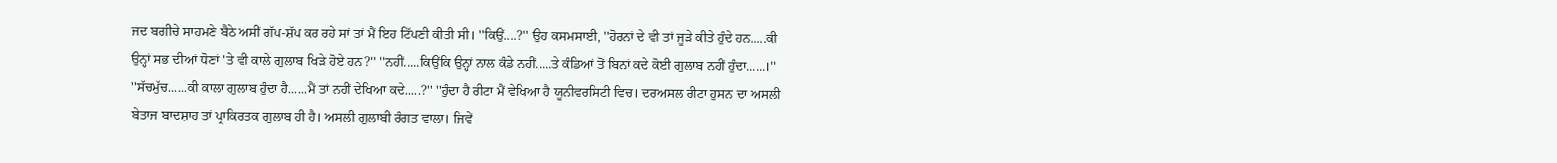ਜਦ ਬਗੀਚੇ ਸਾਹਮਣੇ ਬੈਠੇ ਅਸੀਂ ਗੱਪ-ਸ਼ੱਪ ਕਰ ਰਹੇ ਸਾਂ ਤਾਂ ਮੈਂ ਇਹ ਟਿੱਪਣੀ ਕੀਤੀ ਸੀ। ''ਕਿਉਂ....?'' ਉਹ ਕਸਮਸਾਈ, ''ਹੋਰਨਾਂ ਦੇ ਵੀ ਤਾਂ ਜੂੜੇ ਕੀਤੇ ਹੁੰਦੇ ਹਨ.....ਕੀ ਉਨ੍ਹਾਂ ਸਭ ਦੀਆਂ ਧੋਣਾਂ 'ਤੇ ਵੀ ਕਾਲੇ ਗੁਲਾਬ ਖਿੜੇ ਹੋਏ ਹਨ?'' ''ਨਹੀਂ.....ਕਿਉਂਕਿ ਉਨ੍ਹਾਂ ਨਾਲ ਕੰਡੇ ਨਹੀਂ.....ਤੇ ਕੰਡਿਆਂ ਤੋਂ ਬਿਨਾਂ ਕਦੇ ਕੋਈ ਗੁਲਾਬ ਨਹੀਂ ਹੁੰਦਾ......।'' ''ਸੱਚਮੁੱਚ......ਕੀ ਕਾਲਾ ਗੁਲਾਬ ਹੁੰਦਾ ਹੈ......ਮੈਂ ਤਾਂ ਨਹੀਂ ਦੇਖਿਆ ਕਦੇ.....?'' ''ਹੁੰਦਾ ਹੈ ਰੀਟਾ ਮੈਂ ਵੇਖਿਆ ਹੈ ਯੂਨੀਵਰਸਿਟੀ ਵਿਚ। ਦਰਅਸਲ ਰੀਟਾ ਹੁਸਨ ਦਾ ਅਸਲੀ ਬੇਤਾਜ ਬਾਦਸ਼ਾਹ ਤਾਂ ਪ੍ਰਾਕਿਰਤਕ ਗੁਲਾਬ ਹੀ ਹੈ। ਅਸਲੀ ਗੁਲਾਬੀ ਰੰਗਤ ਵਾਲਾ। ਜਿਵੇਂ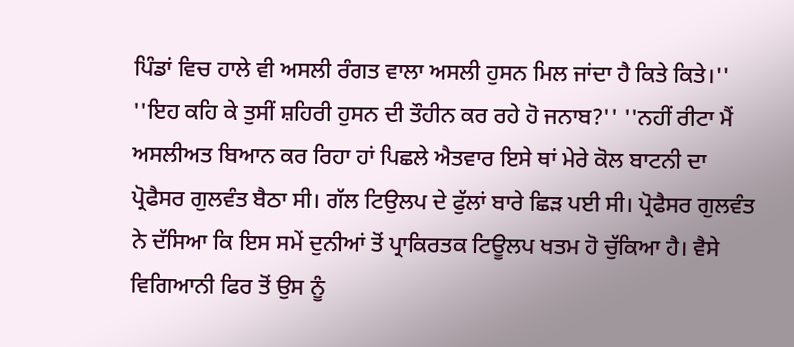ਪਿੰਡਾਂ ਵਿਚ ਹਾਲੇ ਵੀ ਅਸਲੀ ਰੰਗਤ ਵਾਲਾ ਅਸਲੀ ਹੁਸਨ ਮਿਲ ਜਾਂਦਾ ਹੈ ਕਿਤੇ ਕਿਤੇ।'' ''ਇਹ ਕਹਿ ਕੇ ਤੁਸੀਂ ਸ਼ਹਿਰੀ ਹੁਸਨ ਦੀ ਤੌਹੀਨ ਕਰ ਰਹੇ ਹੋ ਜਨਾਬ?'' ''ਨਹੀਂ ਰੀਟਾ ਮੈਂ ਅਸਲੀਅਤ ਬਿਆਨ ਕਰ ਰਿਹਾ ਹਾਂ ਪਿਛਲੇ ਐਤਵਾਰ ਇਸੇ ਥਾਂ ਮੇਰੇ ਕੋਲ ਬਾਟਨੀ ਦਾ ਪ੍ਰੋਫੈਸਰ ਗੁਲਵੰਤ ਬੈਠਾ ਸੀ। ਗੱਲ ਟਿਉਲਪ ਦੇ ਫੁੱਲਾਂ ਬਾਰੇ ਛਿੜ ਪਈ ਸੀ। ਪ੍ਰੋਫੈਸਰ ਗੁਲਵੰਤ ਨੇ ਦੱਸਿਆ ਕਿ ਇਸ ਸਮੇਂ ਦੁਨੀਆਂ ਤੋਂ ਪ੍ਰਾਕਿਰਤਕ ਟਿਊਲਪ ਖਤਮ ਹੋ ਚੁੱਕਿਆ ਹੈ। ਵੈਸੇ ਵਿਗਿਆਨੀ ਫਿਰ ਤੋਂ ਉਸ ਨੂੰ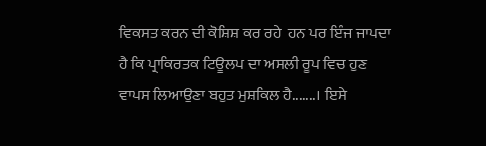ਵਿਕਸਤ ਕਰਨ ਦੀ ਕੋਸ਼ਿਸ਼ ਕਰ ਰਹੇ  ਹਨ ਪਰ ਇੰਜ ਜਾਪਦਾ ਹੈ ਕਿ ਪ੍ਰਾਕਿਰਤਕ ਟਿਊਲਪ ਦਾ ਅਸਲੀ ਰੂਪ ਵਿਚ ਹੁਣ ਵਾਪਸ ਲਿਆਉਣਾ ਬਹੁਤ ਮੁਸ਼ਕਿਲ ਹੈ.......। ਇਸੇ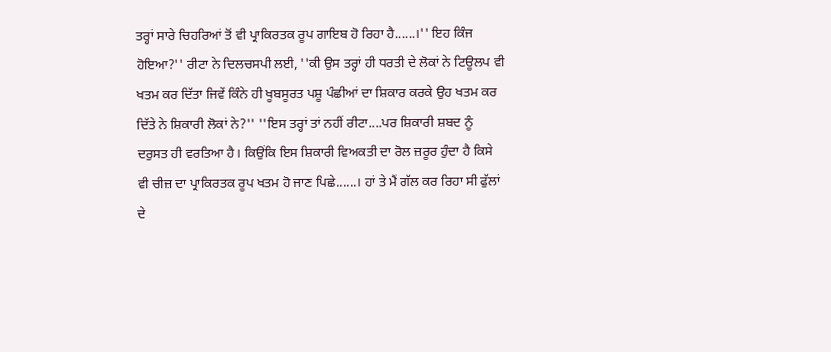ਤਰ੍ਹਾਂ ਸਾਰੇ ਚਿਹਰਿਆਂ ਤੋਂ ਵੀ ਪ੍ਰਾਕਿਰਤਕ ਰੂਪ ਗਾਇਬ ਹੋ ਰਿਹਾ ਹੈ......।'' ਇਹ ਕਿੰਜ ਹੋਇਆ?'' ਰੀਟਾ ਨੇ ਦਿਲਚਸਪੀ ਲਈ, ''ਕੀ ਉਸ ਤਰ੍ਹਾਂ ਹੀ ਧਰਤੀ ਦੇ ਲੋਕਾਂ ਨੇ ਟਿਊਲਪ ਵੀ ਖਤਮ ਕਰ ਦਿੱਤਾ ਜਿਵੇਂ ਕਿੰਨੇ ਹੀ ਖੂਬਸੂਰਤ ਪਸ਼ੂ ਪੰਛੀਆਂ ਦਾ ਸ਼ਿਕਾਰ ਕਰਕੇ ਉਹ ਖਤਮ ਕਰ ਦਿੱਤੇ ਨੇ ਸ਼ਿਕਾਰੀ ਲੋਕਾਂ ਨੇ?'' ''ਇਸ ਤਰ੍ਹਾਂ ਤਾਂ ਨਹੀਂ ਰੀਟਾ....ਪਰ ਸ਼ਿਕਾਰੀ ਸ਼ਬਦ ਨੂੰ ਦਰੁਸਤ ਹੀ ਵਰਤਿਆ ਹੈ। ਕਿਉਂਕਿ ਇਸ ਸ਼ਿਕਾਰੀ ਵਿਅਕਤੀ ਦਾ ਰੋਲ ਜ਼ਰੂਰ ਹੁੰਦਾ ਹੈ ਕਿਸੇ ਵੀ ਚੀਜ਼ ਦਾ ਪ੍ਰਾਕਿਰਤਕ ਰੂਪ ਖਤਮ ਹੋ ਜਾਣ ਪਿਛੇ......। ਹਾਂ ਤੇ ਮੈਂ ਗੱਲ ਕਰ ਰਿਹਾ ਸੀ ਫੁੱਲਾਂ ਦੇ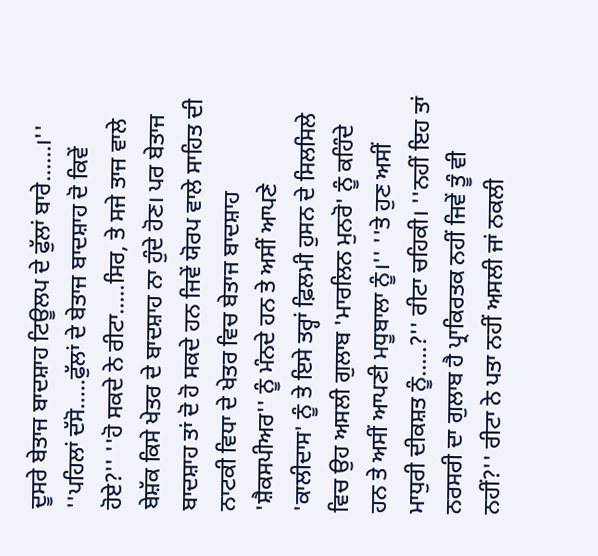ਦੂਸਰੇ ਬੇਤਾਜ ਬਾਦਸ਼ਾਹ ਟਿਊਲਪ ਦੇ ਫੁੱਲਾਂ ਬਾਰੇ......।'' ''ਪਹਿਲਾਂ ਦੱਸੋ.....ਫੁੱਲਾਂ ਦੇ ਬੇਤਾਜ ਬਾਦਸ਼ਾਹ ਦੋ ਕਿਵੇਂ ਹੋਏ?'' ''ਹੋ ਸਕਦੇ ਨੇ ਰੀਟਾ.....ਸਿਰ, ਤੇ ਸਜੇ ਤਾਜ ਵਾਲੇ ਬੇਸ਼ੱਕ ਕਿਸੇ ਖੇਤਰ ਦੇ ਬਾਦਸ਼ਾਹ ਨਾ ਹੁੰਦੇ ਹੋਣ। ਪਰ ਬੇਤਾਜ ਬਾਦਸ਼ਾਹ ਤਾਂ ਦੋ ਹੋ ਸਕਦੇ ਹਨ ਜਿਵੇਂ ਯੋਰਪ ਵਾਲੇ ਸਾਹਿਤ ਦੀ ਨਾਟਕੀ ਵਿਧਾ ਦੇ ਖੇਤਰ ਵਿਚ ਬੇਤਾਜ ਬਾਦਸ਼ਾਹ 'ਸ਼ੈਕਸਪੀਅਰ'' ਨੂੰ ਮੰਨਦੇ ਹਨ ਤੇ ਅਸੀਂ ਆਪਣੇ 'ਕਾਲੀਦਾਸ' ਨੂੰ ਤੇ ਇਸੇ ਤਰ੍ਹਾਂ ਫ਼ਿਲਮੀ ਹੁਸਨ ਦੇ ਸਿਲਸਿਲੇ ਵਿਚ ਉਹ ਅਸਲੀ ਗੁਲਾਬ 'ਮਾਰਲਿਨ ਮੁਨਰੋ' ਨੂੰ ਕਹਿੰਦੇ ਹਨ ਤੇ ਅਸੀਂ ਆਪਣੀ ਮਧੂਬਾਲਾ ਨੂੰ।'' ''ਤੇ ਹੁਣ ਅਸੀਂ ਮਾਧੁਰੀ ਦੀਕਸ਼ਤ ਨੂੰ.....?'' ਰੀਟਾ ਚਹਿਕੀ। ''ਨਹੀਂ ਇਹ ਤਾਂ ਨਰਸਰੀ ਦਾ ਗੁਲਾਬ ਹੈ ਪ੍ਰਾਕਿਰਤਕ ਨਹੀਂ ਜਿਵੇਂ ਤੂੰ ਵੀ ਨਹੀਂ?'' ਰੀਟਾ ਨੇ ਪਤਾ ਨਹੀਂ ਅਸਲੀ ਜਾਂ ਨਕਲੀ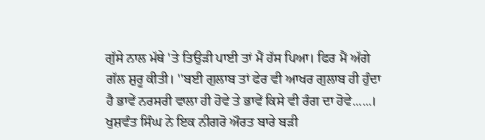ਗੁੱਸੇ ਨਾਲ ਮੱਥੇ 'ਤੇ ਤਿਉੜੀ ਪਾਈ ਤਾਂ ਮੈਂ ਹੱਸ ਪਿਆ। ਫਿਰ ਮੈਂ ਅੱਗੇ ਗੱਲ ਸ਼ੁਰੂ ਕੀਤੀ। ''ਬਈ ਗੁਲਾਬ ਤਾਂ ਫੇਰ ਵੀ ਆਖਰ ਗੁਲਾਬ ਹੀ ਹੁੰਦਾ ਹੈ ਭਾਵੇਂ ਨਰਸਰੀ ਵਾਲਾ ਹੀ ਹੋਵੇ ਤੇ ਭਾਵੇਂ ਕਿਸੇ ਵੀ ਰੰਗ ਦਾ ਹੋਵੇ......। ਖੁਸ਼ਵੰਤ ਸਿੰਘ ਨੇ ਇਕ ਨੀਗਰੋ ਔਰਤ ਬਾਰੇ ਬੜੀ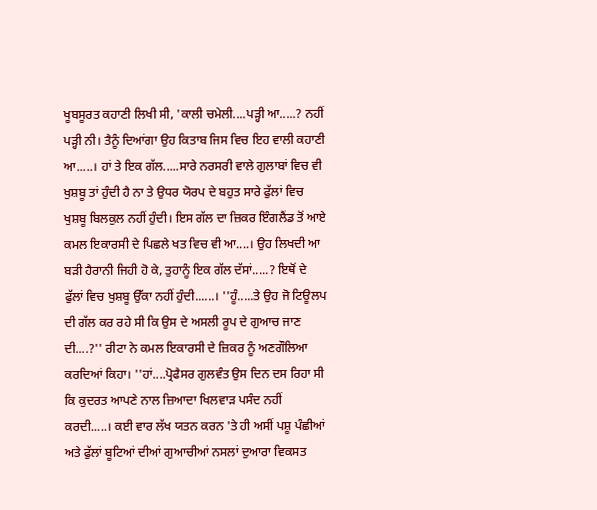ਖੂਬਸੂਰਤ ਕਹਾਣੀ ਲਿਖੀ ਸੀ, 'ਕਾਲੀ ਚਮੇਲੀ....ਪੜ੍ਹੀ ਆ.....? ਨਹੀਂ ਪੜ੍ਹੀ ਨੀ। ਤੈਨੂੰ ਦਿਆਂਗਾ ਉਹ ਕਿਤਾਬ ਜਿਸ ਵਿਚ ਇਹ ਵਾਲੀ ਕਹਾਣੀ ਆ.....। ਹਾਂ ਤੇ ਇਕ ਗੱਲ.....ਸਾਰੇ ਨਰਸਰੀ ਵਾਲੇ ਗੁਲਾਬਾਂ ਵਿਚ ਵੀ ਖੁਸ਼ਬੂ ਤਾਂ ਹੁੰਦੀ ਹੈ ਨਾ ਤੇ ਉਧਰ ਯੋਰਪ ਦੇ ਬਹੁਤ ਸਾਰੇ ਫੁੱਲਾਂ ਵਿਚ ਖੁਸ਼ਬੂ ਬਿਲਕੁਲ ਨਹੀਂ ਹੁੰਦੀ। ਇਸ ਗੱਲ ਦਾ ਜ਼ਿਕਰ ਇੰਗਲੈਂਡ ਤੋਂ ਆਏ ਕਮਲ ਇਕਾਰਸੀ ਦੇ ਪਿਛਲੇ ਖਤ ਵਿਚ ਵੀ ਆ....। ਉਹ ਲਿਖਦੀ ਆ ਬੜੀ ਹੈਰਾਨੀ ਜਿਹੀ ਹੋ ਕੇ, ਤੁਹਾਨੂੰ ਇਕ ਗੱਲ ਦੱਸਾਂ.....? ਇਥੋਂ ਦੇ ਫੁੱਲਾਂ ਵਿਚ ਖੁਸ਼ਬੂ ਉੱਕਾ ਨਹੀਂ ਹੁੰਦੀ......। ''ਹੂੰ.....ਤੇ ਉਹ ਜੋ ਟਿਊਲਪ ਦੀ ਗੱਲ ਕਰ ਰਹੇ ਸੀ ਕਿ ਉਸ ਦੇ ਅਸਲੀ ਰੂਪ ਦੇ ਗੁਆਚ ਜਾਣ ਦੀ....?'' ਰੀਟਾ ਨੇ ਕਮਲ ਇਕਾਰਸੀ ਦੇ ਜ਼ਿਕਰ ਨੂੰ ਅਣਗੌਲਿਆ ਕਰਦਿਆਂ ਕਿਹਾ। ''ਹਾਂ....ਪ੍ਰੋਫੈਸਰ ਗੁਲਵੰਤ ਉਸ ਦਿਨ ਦਸ ਰਿਹਾ ਸੀ ਕਿ ਕੁਦਰਤ ਆਪਣੇ ਨਾਲ ਜ਼ਿਆਦਾ ਖਿਲਵਾੜ ਪਸੰਦ ਨਹੀਂ ਕਰਦੀ.....। ਕਈ ਵਾਰ ਲੱਖ ਯਤਨ ਕਰਨ 'ਤੇ ਹੀ ਅਸੀਂ ਪਸ਼ੂ ਪੰਛੀਆਂ ਅਤੇ ਫੁੱਲਾਂ ਬੂਟਿਆਂ ਦੀਆਂ ਗੁਆਚੀਆਂ ਨਸਲਾਂ ਦੁਆਰਾ ਵਿਕਸਤ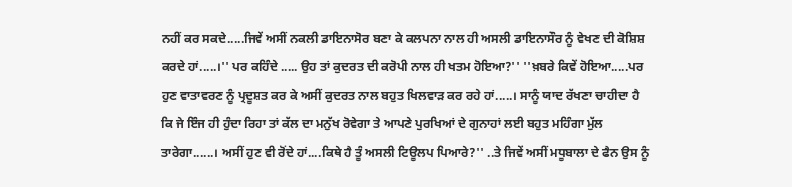ਨਹੀਂ ਕਰ ਸਕਦੇ.....ਜਿਵੇਂ ਅਸੀਂ ਨਕਲੀ ਡਾਇਨਾਸੋਰ ਬਣਾ ਕੇ ਕਲਪਨਾ ਨਾਲ ਹੀ ਅਸਲੀ ਡਾਇਨਾਸੌਰ ਨੂੰ ਵੇਖਣ ਦੀ ਕੋਸ਼ਿਸ਼ ਕਰਦੇ ਹਾਂ.....।'' ਪਰ ਕਹਿੰਦੇ ..... ਉਹ ਤਾਂ ਕੁਦਰਤ ਦੀ ਕਰੋਪੀ ਨਾਲ ਹੀ ਖਤਮ ਹੋਇਆ?'' ''ਖ਼ਬਰੇ ਕਿਵੇਂ ਹੋਇਆ.....ਪਰ ਹੁਣ ਵਾਤਾਵਰਣ ਨੂੰ ਪ੍ਰਦੂਸ਼ਤ ਕਰ ਕੇ ਅਸੀਂ ਕੁਦਰਤ ਨਾਲ ਬਹੁਤ ਖਿਲਵਾੜ ਕਰ ਰਹੇ ਹਾਂ.....। ਸਾਨੂੰ ਯਾਦ ਰੱਖਣਾ ਚਾਹੀਦਾ ਹੈ ਕਿ ਜੇ ਇੰਜ ਹੀ ਹੁੰਦਾ ਰਿਹਾ ਤਾਂ ਕੱਲ ਦਾ ਮਨੁੱਖ ਰੋਵੇਗਾ ਤੇ ਆਪਣੇ ਪੁਰਖਿਆਂ ਦੇ ਗੁਨਾਹਾਂ ਲਈ ਬਹੁਤ ਮਹਿੰਗਾ ਮੁੱਲ ਤਾਰੇਗਾ......। ਅਸੀਂ ਹੁਣ ਵੀ ਰੋਂਦੇ ਹਾਂ....ਕਿਥੇ ਹੈ ਤੂੰ ਅਸਲੀ ਟਿਊਲਪ ਪਿਆਰੇ?'' ..ਤੇ ਜਿਵੇਂ ਅਸੀਂ ਮਧੂਬਾਲਾ ਦੇ ਫੈਨ ਉਸ ਨੂੰ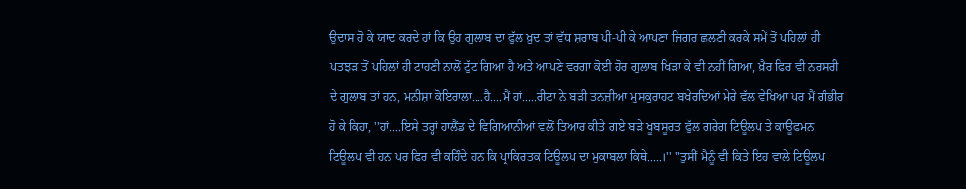ਉਦਾਸ ਹੋ ਕੇ ਯਾਦ ਕਰਦੇ ਹਾਂ ਕਿ ਉਹ ਗੁਲਾਬ ਦਾ ਫੁੱਲ ਖ਼ੁਦ ਤਾਂ ਵੱਧ ਸ਼ਰਾਬ ਪੀ-ਪੀ ਕੇ ਆਪਣਾ ਜਿਗਰ ਛਲਣੀ ਕਰਕੇ ਸਮੇਂ ਤੋਂ ਪਹਿਲਾਂ ਹੀ ਪਤਝੜ ਤੋਂ ਪਹਿਲਾਂ ਹੀ ਟਾਹਣੀ ਨਾਲੋਂ ਟੁੱਟ ਗਿਆ ਹੈ ਅਤੇ ਆਪਣੇ ਵਰਗਾ ਕੋਈ ਹੋਰ ਗੁਲਾਬ ਖਿੜਾ ਕੇ ਵੀ ਨਹੀਂ ਗਿਆ, ਖ਼ੈਰ ਫਿਰ ਵੀ ਨਰਸਰੀ ਦੇ ਗੁਲਾਬ ਤਾਂ ਹਨ, ਮਨੀਸ਼ਾ ਕੋਇਰਾਲਾ....ਹੈ....ਮੈਂ ਹਾਂ.....ਰੀਟਾ ਨੇ ਬੜੀ ਤਨਜ਼ੀਆ ਮੁਸਕੁਰਾਹਟ ਬਖੇਰਦਿਆਂ ਮੇਰੇ ਵੱਲ ਵੇਖਿਆ ਪਰ ਮੈਂ ਗੰਭੀਰ ਹੋ ਕੇ ਕਿਹਾ, ''ਹਾਂ....ਇਸੇ ਤਰ੍ਹਾਂ ਹਾਲੈਂਡ ਦੇ ਵਿਗਿਆਨੀਆਂ ਵਲੋਂ ਤਿਆਰ ਕੀਤੇ ਗਏ ਬੜੇ ਖੂਬਸੂਰਤ ਫੁੱਲ ਗਰੇਗ ਟਿਊਲਪ ਤੇ ਕਾਊਫਮਨ ਟਿਊਲਪ ਵੀ ਹਨ ਪਰ ਫਿਰ ਵੀ ਕਹਿੰਦੇ ਹਨ ਕਿ ਪ੍ਰਾਕਿਰਤਕ ਟਿਊਲਪ ਦਾ ਮੁਕਾਬਲਾ ਕਿਥੇ.....।'' ''ਤੁਸੀਂ ਮੈਨੂੰ ਵੀ ਕਿਤੇ ਇਹ ਵਾਲੇ ਟਿਊਲਪ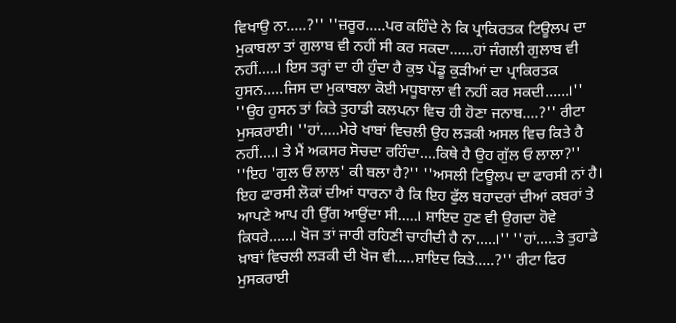ਵਿਖਾਉ ਨਾ.....?'' ''ਜ਼ਰੂਰ.....ਪਰ ਕਹਿੰਦੇ ਨੇ ਕਿ ਪ੍ਰਾਕਿਰਤਕ ਟਿਊਲਪ ਦਾ ਮੁਕਾਬਲਾ ਤਾਂ ਗੁਲਾਬ ਵੀ ਨਹੀਂ ਸੀ ਕਰ ਸਕਦਾ......ਹਾਂ ਜੰਗਲੀ ਗੁਲਾਬ ਵੀ ਨਹੀਂ.....। ਇਸ ਤਰ੍ਹਾਂ ਦਾ ਹੀ ਹੁੰਦਾ ਹੈ ਕੁਝ ਪੇਂਡੂ ਕੁੜੀਆਂ ਦਾ ਪ੍ਰਾਕਿਰਤਕ ਹੁਸਨ.....ਜਿਸ ਦਾ ਮੁਕਾਬਲਾ ਕੋਈ ਮਧੂਬਾਲਾ ਵੀ ਨਹੀਂ ਕਰ ਸਕਦੀ......।'' ''ਉਹ ਹੁਸਨ ਤਾਂ ਕਿਤੇ ਤੁਹਾਡੀ ਕਲਪਨਾ ਵਿਚ ਹੀ ਹੋਣਾ ਜਨਾਬ....?'' ਰੀਟਾ ਮੁਸਕਰਾਈ। ''ਹਾਂ.....ਮੇਰੇ ਖਾਬਾਂ ਵਿਚਲੀ ਉਹ ਲੜਕੀ ਅਸਲ ਵਿਚ ਕਿਤੇ ਹੈ ਨਹੀਂ....। ਤੇ ਮੈਂ ਅਕਸਰ ਸੋਚਦਾ ਰਹਿੰਦਾ....ਕਿਥੇ ਹੈ ਉਹ ਗੁੱਲ ਓ ਲਾਲਾ?'' ''ਇਹ 'ਗੁਲ ਓ ਲਾਲ' ਕੀ ਬਲਾ ਹੈ?'' ''ਅਸਲੀ ਟਿਊਲਪ ਦਾ ਫਾਰਸੀ ਨਾਂ ਹੈ। ਇਹ ਫਾਰਸੀ ਲੋਕਾਂ ਦੀਆਂ ਧਾਰਨਾ ਹੈ ਕਿ ਇਹ ਫੁੱਲ ਬਹਾਦਰਾਂ ਦੀਆਂ ਕਬਰਾਂ ਤੇ ਆਪਣੇ ਆਪ ਹੀ ਉੱਗ ਆਉਂਦਾ ਸੀ.....। ਸ਼ਾਇਦ ਹੁਣ ਵੀ ਉਗਦਾ ਹੋਵੇ ਕਿਧਰੇ......। ਖੋਜ ਤਾਂ ਜਾਰੀ ਰਹਿਣੀ ਚਾਹੀਦੀ ਹੈ ਨਾ.....।'' ''ਹਾਂ.....ਤੇ ਤੁਹਾਡੇ ਖ਼ਾਬਾਂ ਵਿਚਲੀ ਲੜਕੀ ਦੀ ਖੋਜ ਵੀ.....ਸ਼ਾਇਦ ਕਿਤੇ.....?'' ਰੀਟਾ ਫਿਰ ਮੁਸਕਰਾਈ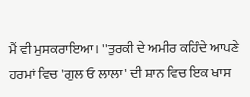ਮੈਂ ਵੀ ਮੁਸਕਰਾਇਆ। ''ਤੁਰਕੀ ਦੇ ਅਮੀਰ ਕਹਿੰਦੇ ਆਪਣੇ ਹਰਮਾਂ ਵਿਚ 'ਗੁਲ ਓ ਲਾਲਾ' ਦੀ ਸ਼ਾਨ ਵਿਚ ਇਕ ਖਾਸ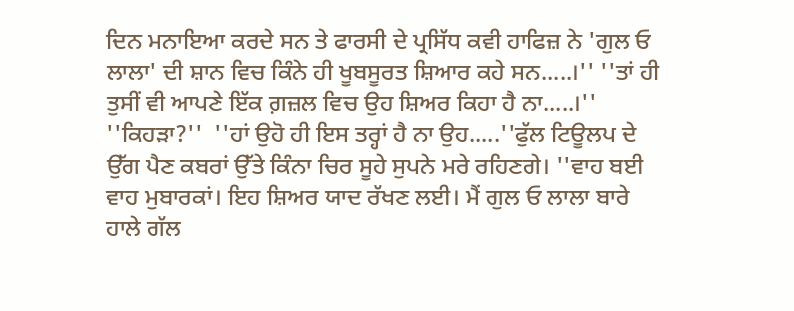ਦਿਨ ਮਨਾਇਆ ਕਰਦੇ ਸਨ ਤੇ ਫਾਰਸੀ ਦੇ ਪ੍ਰਸਿੱਧ ਕਵੀ ਹਾਫਿਜ਼ ਨੇ 'ਗੁਲ ਓ ਲਾਲਾ' ਦੀ ਸ਼ਾਨ ਵਿਚ ਕਿੰਨੇ ਹੀ ਖੂਬਸੂਰਤ ਸ਼ਿਆਰ ਕਹੇ ਸਨ.....।'' ''ਤਾਂ ਹੀ ਤੁਸੀਂ ਵੀ ਆਪਣੇ ਇੱਕ ਗ਼ਜ਼ਲ ਵਿਚ ਉਹ ਸ਼ਿਅਰ ਕਿਹਾ ਹੈ ਨਾ.....।'' ''ਕਿਹੜਾ?''  ''ਹਾਂ ਉਹੋ ਹੀ ਇਸ ਤਰ੍ਹਾਂ ਹੈ ਨਾ ਉਹ.....''ਫੁੱਲ ਟਿਊਲਪ ਦੇ ਉੱਗ ਪੈਣ ਕਬਰਾਂ ਉੱਤੇ ਕਿੰਨਾ ਚਿਰ ਸੂਹੇ ਸੁਪਨੇ ਮਰੇ ਰਹਿਣਗੇ। ''ਵਾਹ ਬਈ ਵਾਹ ਮੁਬਾਰਕਾਂ। ਇਹ ਸ਼ਿਅਰ ਯਾਦ ਰੱਖਣ ਲਈ। ਮੈਂ ਗੁਲ ਓ ਲਾਲਾ ਬਾਰੇ ਹਾਲੇ ਗੱਲ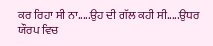ਕਰ ਰਿਹਾ ਸੀ ਨਾ.....ਉਹ ਦੀ ਗੱਲ ਕਹੀ ਸੀ.....ਉਧਰ ਯੌਰਪ ਵਿਚ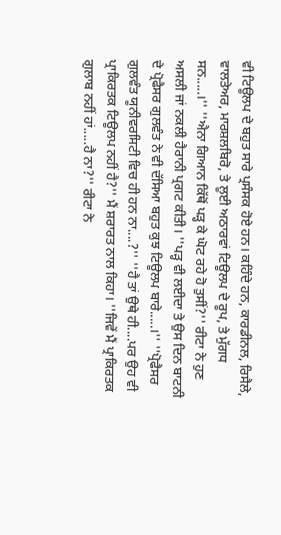ਵੀ ਟਿਊਲਪ ਦੇ ਬਹੁਤ ਸਾਰੇ ਪ੍ਰਸੰਸਕ ਹੋਏ ਹਨ। ਕਹਿੰਦੇ ਹਨ, ਕਾਰਡੀਨਲ, ਰਿਸੈਲੇ, ਵਾਲਤੇਅਰ, ਮਾਰਸ਼ਲਬਿਰੋ, ਤੇ ਲੂਈ ਅਠਾਰਵਾਂ ਟਿਊਲਪ ਦੇ ਰੂਪ, ਤੇ ਮੁੱਗਧ ਸਨ.....।'' ''ਐਨਾ ਗਿਆਨ ਕਿੱਥੋਂ ਪੜ੍ਹ ਕੇ ਘੋਟ ਰਹੇ ਹੋ ਤੁਸੀਂ?'' ਰੀਟਾ ਨੇ ਹੁਣ ਅਸਲੀ ਜਾਂ ਨਕਲੀ ਹੈਰਾਨੀ ਪ੍ਰਗਟ ਕੀਤੀ। ''ਪੜ੍ਹ ਵੀ ਲਈਦਾ ਤੇ ਉਸ ਦਿਨ ਬਾਟਨੀ ਦੇ ਪ੍ਰੋਫੈਸਰ ਗੁਲਵੰਤ ਨੇ ਵੀ ਦੱਸਿਆ ਬਹੁਤ ਕੁਝ ਟਿਊਲਪ ਬਾਰੇ.....।'' ''ਪ੍ਰੋਫੈਸਰ ਗੁਲਵੰਤ ਯੂਨੀਵਰਸਿਟੀ ਵਿਚ ਹੀ ਹਨ ਨਾ....?'' ''ਹੈ ਤਾਂ ਉਥੇ ਹੀ....ਪਰ ਉਹ ਵੀ ਪ੍ਰਾਕਿਰਤਕ ਟਿਊਲਪ ਨਹੀਂ ਹੈ?'' ਮੈਂ ਸ਼ਰਾਰਤ ਨਾਲ ਕਿਹਾ। ''ਜਿਵੇਂ ਮੈਂ ਪ੍ਰਾਕਿਰਤਕ ਗੁਲਾਬ ਨਹੀਂ ਹਾਂ.....ਹੈ ਨਾ?'' ਰੀਟਾ ਨੇ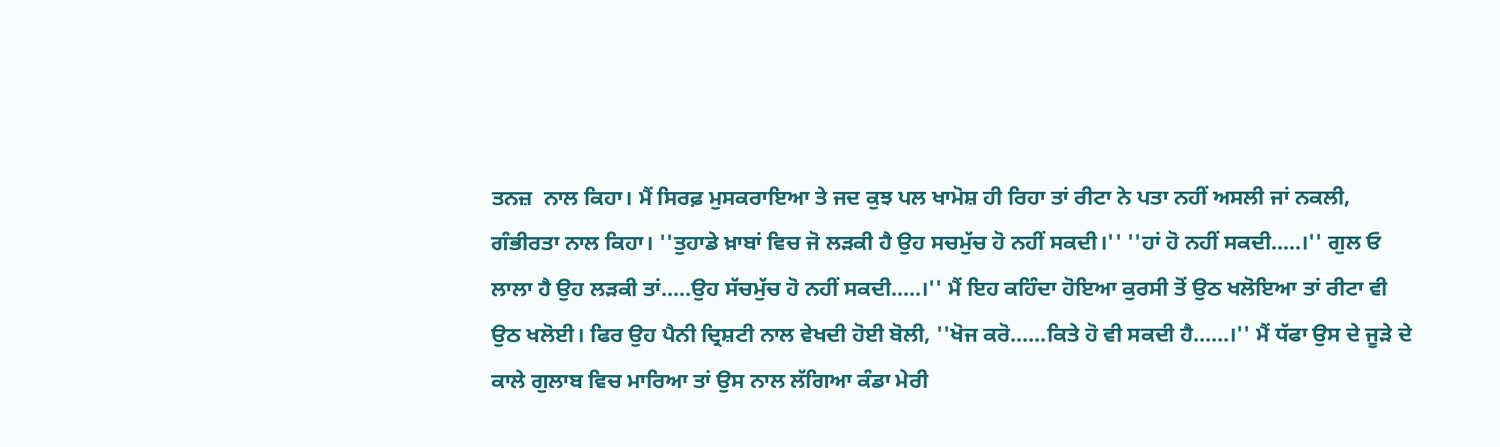ਤਨਜ਼  ਨਾਲ ਕਿਹਾ। ਮੈਂ ਸਿਰਫ਼ ਮੁਸਕਰਾਇਆ ਤੇ ਜਦ ਕੁਝ ਪਲ ਖਾਮੋਸ਼ ਹੀ ਰਿਹਾ ਤਾਂ ਰੀਟਾ ਨੇ ਪਤਾ ਨਹੀਂ ਅਸਲੀ ਜਾਂ ਨਕਲੀ, ਗੰਭੀਰਤਾ ਨਾਲ ਕਿਹਾ। ''ਤੁਹਾਡੇ ਖ਼ਾਬਾਂ ਵਿਚ ਜੋ ਲੜਕੀ ਹੈ ਉਹ ਸਚਮੁੱਚ ਹੋ ਨਹੀਂ ਸਕਦੀ।'' ''ਹਾਂ ਹੋ ਨਹੀਂ ਸਕਦੀ.....।'' ਗੁਲ ਓ ਲਾਲਾ ਹੈ ਉਹ ਲੜਕੀ ਤਾਂ.....ਉਹ ਸੱਚਮੁੱਚ ਹੋ ਨਹੀਂ ਸਕਦੀ.....।'' ਮੈਂ ਇਹ ਕਹਿੰਦਾ ਹੋਇਆ ਕੁਰਸੀ ਤੋਂ ਉਠ ਖਲੋਇਆ ਤਾਂ ਰੀਟਾ ਵੀ ਉਠ ਖਲੋਈ। ਫਿਰ ਉਹ ਪੈਨੀ ਦ੍ਰਿਸ਼ਟੀ ਨਾਲ ਵੇਖਦੀ ਹੋਈ ਬੋਲੀ, ''ਖੋਜ ਕਰੋ......ਕਿਤੇ ਹੋ ਵੀ ਸਕਦੀ ਹੈ......।'' ਮੈਂ ਧੱਫਾ ਉਸ ਦੇ ਜੂੜੇ ਦੇ ਕਾਲੇ ਗੁਲਾਬ ਵਿਚ ਮਾਰਿਆ ਤਾਂ ਉਸ ਨਾਲ ਲੱਗਿਆ ਕੰਡਾ ਮੇਰੀ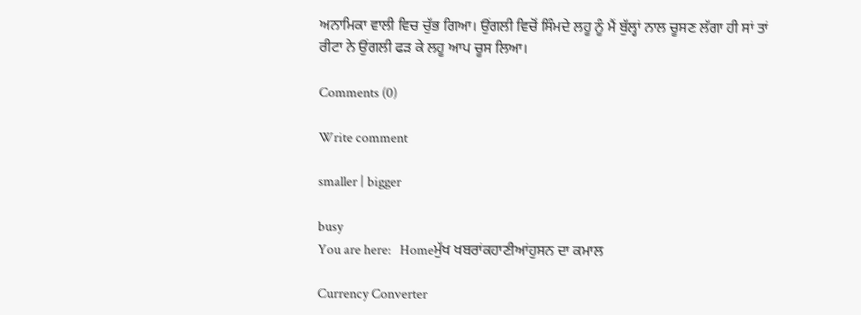ਅਨਾਮਿਕਾ ਵਾਲੀ ਵਿਚ ਚੁੱਭ ਗਿਆ। ਉਂਗਲੀ ਵਿਚੋਂ ਸਿੰਮਦੇ ਲਹੂ ਨੂੰ ਮੈਂ ਬੁੱਲ੍ਹਾਂ ਨਾਲ ਚੂਸਣ ਲੱਗਾ ਹੀ ਸਾਂ ਤਾਂ ਰੀਟਾ ਨੇ ਉਂਗਲੀ ਫੜ ਕੇ ਲਹੂ ਆਪ ਚੂਸ ਲਿਆ।

Comments (0)

Write comment

smaller | bigger

busy
You are here:   Homeਮੁੱਖ ਖਬਰਾਂਕਹਾਣੀਆਂਹੁਸਨ ਦਾ ਕਮਾਲ

Currency Converter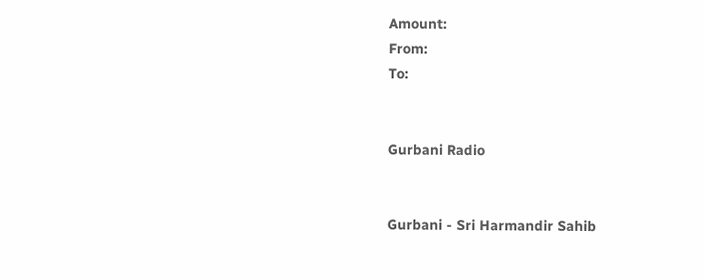Amount:
From:
To:


Gurbani Radio


Gurbani - Sri Harmandir Sahib